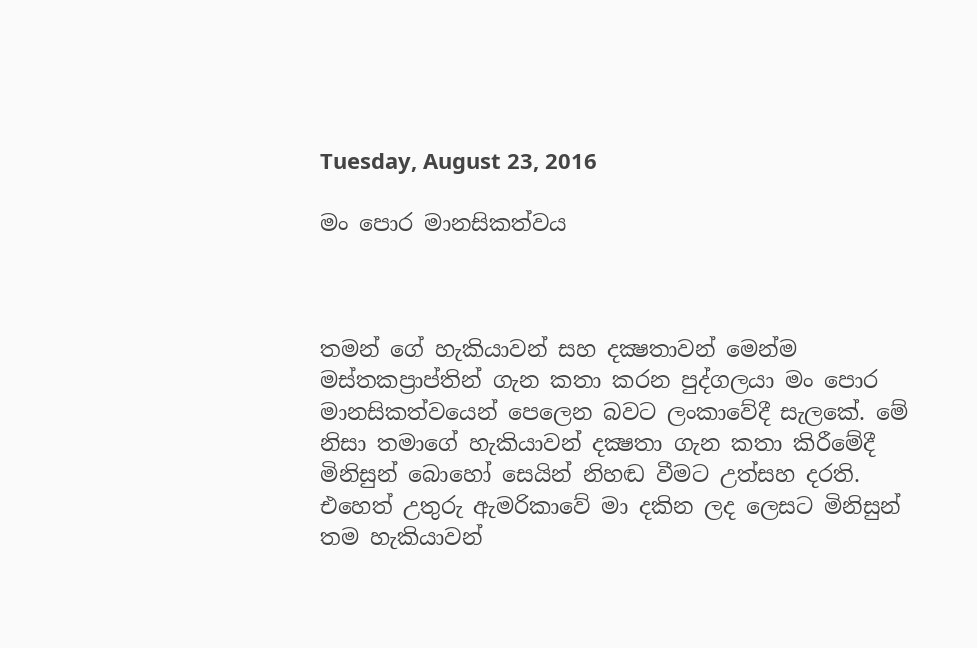Tuesday, August 23, 2016

මං පොර මානසිකත්වය



තමන් ගේ හැකියාවන් සහ දක්‍ෂතාවන් මෙන්ම මස්තකප්‍රාප්තින් ගැන කතා කරන පුද්ගලයා මං පොර මානසිකත්වයෙන් පෙලෙන බවට ලංකාවේදී සැලකේ. මේ නිසා තමාගේ හැකියාවන් දක්‍ෂතා ගැන කතා කිරීමේදී මිනිසුන් බොහෝ සෙයින් නිහඬ වීමට උත්සහ දරති. එහෙත් උතුරු ඇමරිකාවේ මා දකින ලද ලෙසට මිනිසුන් තම හැකියාවන්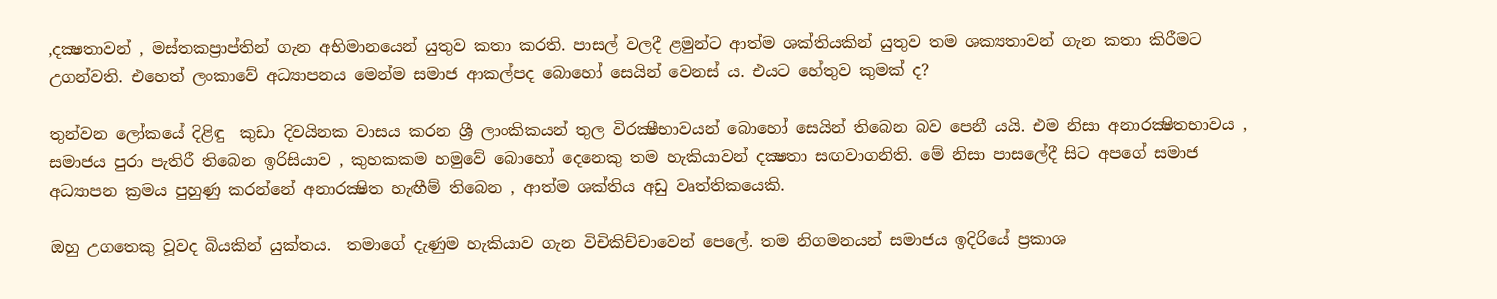,දක්‍ෂතාවන් , මස්තකප්‍රාප්තින් ගැන අභිමානයෙන් යුතුව කතා කරති. පාසල් වලදී ළමුන්ට ආත්ම ශක්තියකින් යුතුව තම ශක්‍යතාවන් ගැන කතා කිරීමට උගන්වති. එහෙත් ලංකාවේ අධ්‍යාපනය මෙන්ම සමාජ ආකල්පද බොහෝ සෙයින් වෙනස් ය. එයට හේතුව කුමක් ද?

තුන්වන ලෝකයේ දිළිඳු  කුඩා දිවයිනක වාසය කරන ශ්‍රී ලාංකිකයන් තුල විරක්‍ෂීභාවයන් බොහෝ සෙයින් තිබෙන බව පෙනී යයි. එම නිසා අනාරක්‍ෂිතභාවය , සමාජය පුරා පැතිරී තිබෙන ඉරිසියාව , කුහකකම හමුවේ බොහෝ දෙනෙකු තම හැකියාවන් දක්‍ෂතා සඟවාගනිති. මේ නිසා පාසලේදී සිට අපගේ සමාජ අධ්‍යාපන ක්‍රමය පුහුණු කරන්නේ අනාරක්‍ෂිත හැඟීම් තිබෙන , ආත්ම ශක්තිය අඩු වෘත්තිකයෙකි.

ඔහු උගතෙකු වූවද බියකින් යුක්තය.  තමාගේ දැණුම හැකියාව ගැන විචිකිච්චාවෙන් පෙලේ. තම නිගමනයන් සමාජය ඉදිරියේ ප්‍රකාශ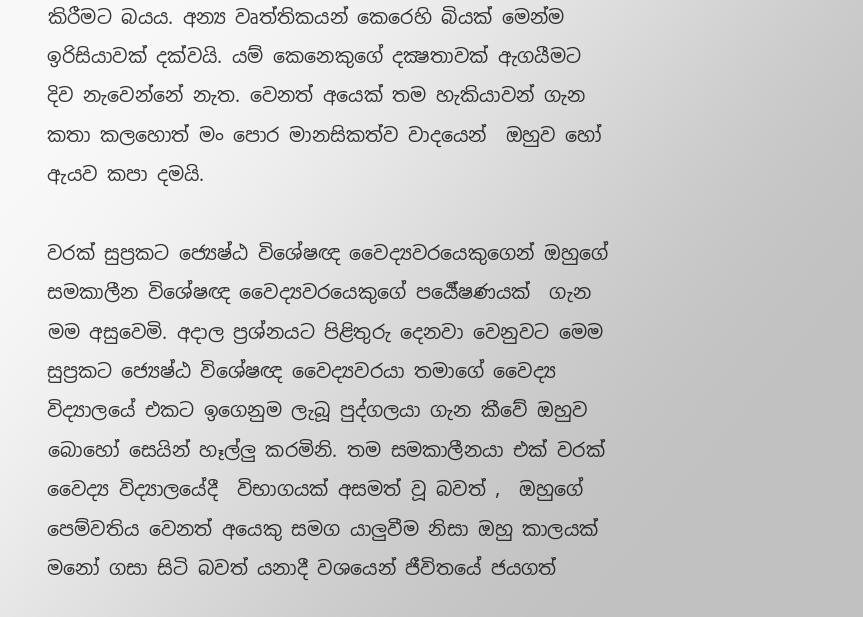කිරීමට බයය. අන්‍ය වෘත්තිකයන් කෙරෙහි බියක් මෙන්ම ඉරිසියාවක් දක්වයි. යම් කෙනෙකුගේ දක්‍ෂතාවක් ඇගයීමට දිව නැවෙන්නේ නැත. වෙනත් අයෙක් තම හැකියාවන් ගැන කතා කලහොත් මං පොර මානසිකත්ව වාදයෙන්  ඔහුව හෝ ඇයව කපා දමයි.

වරක් සුප්‍රකට ජ්‍යෙෂ්ඨ විශේෂඥ වෛද්‍යවරයෙකුගෙන් ඔහුගේ සමකාලීන විශේෂඥ වෛද්‍යවරයෙකුගේ පර්‍යේෂණයක්  ගැන මම අසුවෙමි. අදාල ප්‍රශ්නයට පිළිතුරු දෙනවා වෙනුවට මෙම සුප්‍රකට ජ්‍යෙෂ්ඨ විශේෂඥ වෛද්‍යවරයා තමාගේ වෛද්‍ය විද්‍යාලයේ එකට ඉගෙනුම ලැබූ පුද්ගලයා ගැන කීවේ ඔහුව බොහෝ සෙයින් හෑල්ලු කරමිනි. තම සමකාලීනයා එක් වරක් වෛද්‍ය විද්‍යාලයේදී  විභාගයක් අසමත් වූ බවත් ,  ඔහුගේ පෙම්වතිය වෙනත් අයෙකු සමග යාලුවීම නිසා ඔහු කාලයක් මනෝ ගසා සිටි බවත් යනාදී වශයෙන් ජීවිතයේ ජයගත්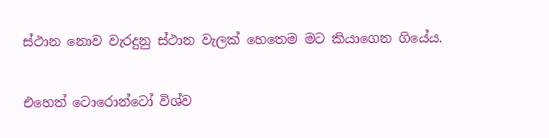ස්ථාන නොව වැරදුනු ස්ථාන වැලක් හෙතෙම මට කියාගෙන ගියේය.

එහෙත් ටොරොන්ටෝ විශ්ව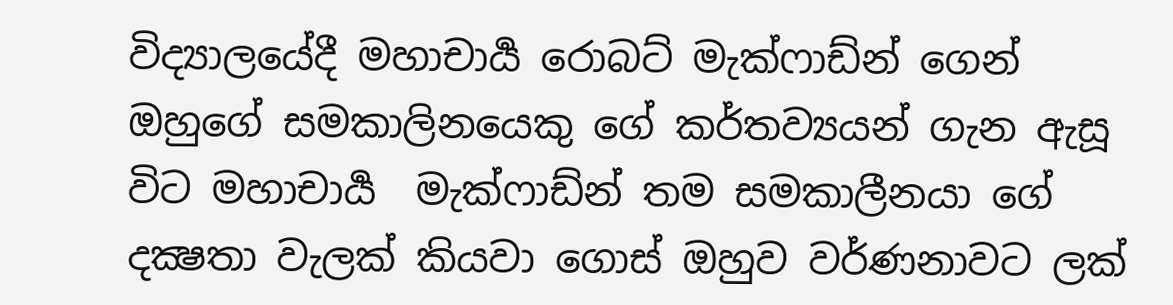විද්‍යාලයේදී මහාචාර්‍ය රොබට් මැක්ෆාඩ්න් ගෙන් ඔහුගේ සමකාලිනයෙකු ගේ කර්තව්‍යයන් ගැන ඇසූ විට මහාචාර්‍ය  මැක්ෆාඩ්න් තම සමකාලීනයා ගේ දක්‍ෂතා වැලක් කියවා ගොස් ඔහුව වර්ණනාවට ලක්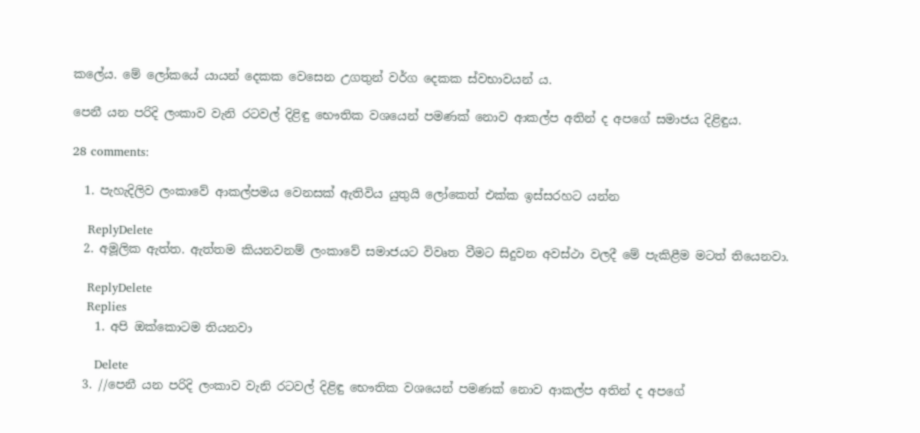කලේය. මේ ලෝකයේ යායන් දෙකක වෙසෙන උගතුන් වර්ග දෙකක ස්වභාවයන් ය.

පෙනී යන පරිදි ලංකාව වැනි රටවල් දිළිඳු භෞතික වශයෙන් පමණක් නොව ආකල්ප අතින් ද අපගේ සමාජය දිළිඳුය.

28 comments:

  1. පැහැදිලිව ලංකාවේ ආකල්පමය වෙනසක් ඇතිවිය යුතුයි ලෝකෙත් එක්ක ඉස්සරහට යන්න

    ReplyDelete
  2. අමූලික ඇත්ත. ඇත්තම කියනවනම් ලංකාවේ සමාජයට විවෘත වීමට සිදුවන අවස්ථා වලදී මේ පැකිළීම මටත් තියෙනවා.

    ReplyDelete
    Replies
    1. අපි ඔක්කොටම තියනවා

      Delete
  3. //පෙනී යන පරිදි ලංකාව වැනි රටවල් දිළිඳු භෞතික වශයෙන් පමණක් නොව ආකල්ප අතින් ද අපගේ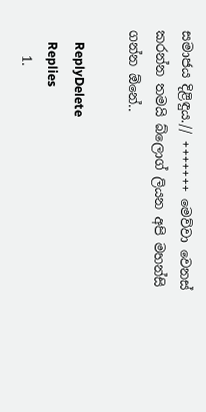සමාජය දිළිඳුය.// +++++++ මෙව්වා වෙනස් කරන්න තමයි බ්ලොග් ලියන අපි මහන්සි ගන්න ඕනේ..

    ReplyDelete
    Replies
    1.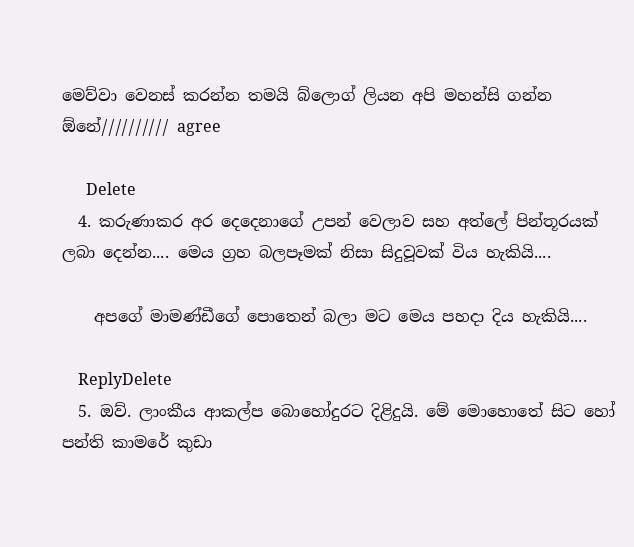මෙව්වා වෙනස් කරන්න තමයි බ්ලොග් ලියන අපි මහන්සි ගන්න ඕනේ////////// agree

      Delete
  4. කරුණාකර අර දෙදෙනාගේ උපන් වෙලාව සහ අත්ලේ පින්තූරයක් ලබා දෙන්න.... මෙය ග්‍රහ බලපෑමක් නිසා සිදුවූවක් විය හැකියි....

    අපගේ මාමණ්ඩීගේ පොතෙන් බලා මට මෙය පහදා දිය හැකියි....

    ReplyDelete
  5. ඔව්. ලාංකීය ආකල්ප බොහෝදුරට දිළිදුයි. මේ මොහොතේ සිට හෝ පන්ති කාමරේ කුඩා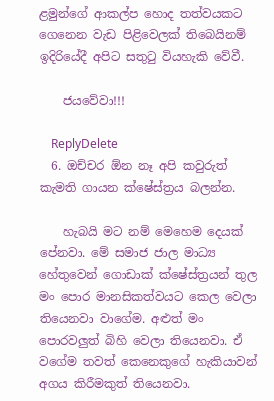ළමුන්ගේ ආකල්ප හොද තත්වයකට ගෙනෙන වැඩ පිළිවෙලක් තිබෙයිනම් ඉදිරියේදී අපිට සතුටු වියහැකි වේවී.

    ජයවේවා!!!

    ReplyDelete
  6. ඔච්චර ඕන නෑ අපි කවුරුත් කැමති ගායන ක්ෂේස්ත්‍රය බලන්න.

    හැබයි මට නම් මෙහෙම දෙයක් පේනවා. මේ සමාජ ජාල මාධ්‍ය හේතුවෙන් ගොඩාක් ක්ෂේස්ත්‍රයන් තුල මං පොර මානසිකත්වයට කෙල වෙලා තියෙනවා වාගේම. අළුත් මං පොරවලුත් බිහි වෙලා තියෙනවා. ඒ වගේම තවත් කෙනෙකුගේ හැකියාවන් අගය කිරීමකුත් තියෙනවා.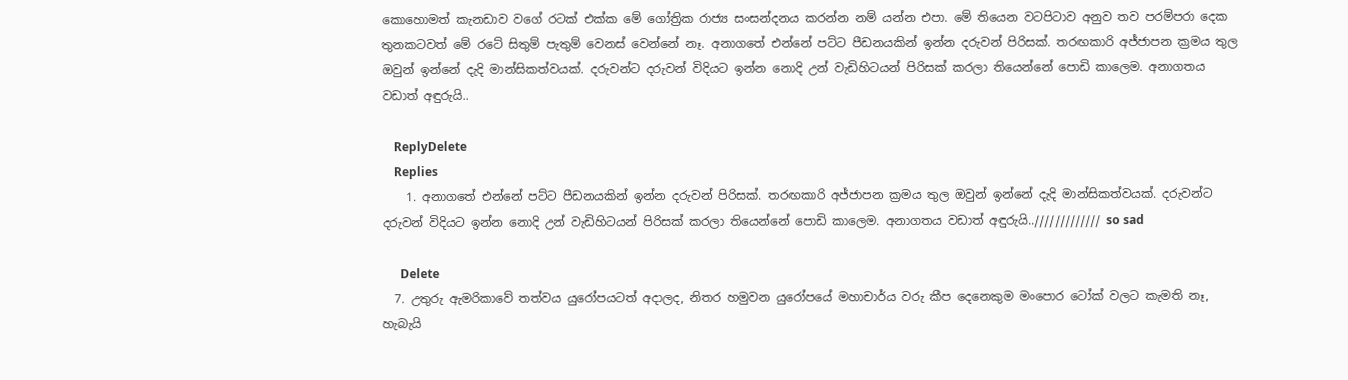කොහොමත් කැනඩාව වගේ රටක් එක්ක මේ ගෝත්‍රික රාජ්‍ය සංසන්දනය කරන්න නම් යන්න එපා. මේ තියෙන වටපිටාව අනුව තව පරම්පරා දෙක තුනකටවත් මේ රටේ සිතුම් පැතුම් වෙනස් වෙන්නේ නෑ. අනාගතේ එන්නේ පට්ට පීඩනයකින් ඉන්න දරුවන් පිරිසක්. තරඟකාරි අජ්ජාපන ක්‍රමය තුල ඔවුන් ඉන්නේ දැදි මාන්සිකත්වයක්. දරුවන්ට දරුවන් විදියට ඉන්න නොදි උන් වැඩිහිටයන් පිරිසක් කරලා තියෙන්නේ පොඩි කාලෙම. අනාගතය වඩාත් අඳුරුයි..

    ReplyDelete
    Replies
    1. අනාගතේ එන්නේ පට්ට පීඩනයකින් ඉන්න දරුවන් පිරිසක්. තරඟකාරි අජ්ජාපන ක්‍රමය තුල ඔවුන් ඉන්නේ දැදි මාන්සිකත්වයක්. දරුවන්ට දරුවන් විදියට ඉන්න නොදි උන් වැඩිහිටයන් පිරිසක් කරලා තියෙන්නේ පොඩි කාලෙම. අනාගතය වඩාත් අඳුරුයි..///////////// so sad

      Delete
  7. උතුරු ඇමරිකාවේ තත්වය යුරෝපයටත් අදාලද, නිතර හමුවන යුරෝපයේ මහාචාර්ය වරු කීප දෙනෙකුම මංපොර ටෝක් වලට කැමති නෑ, හැබැයි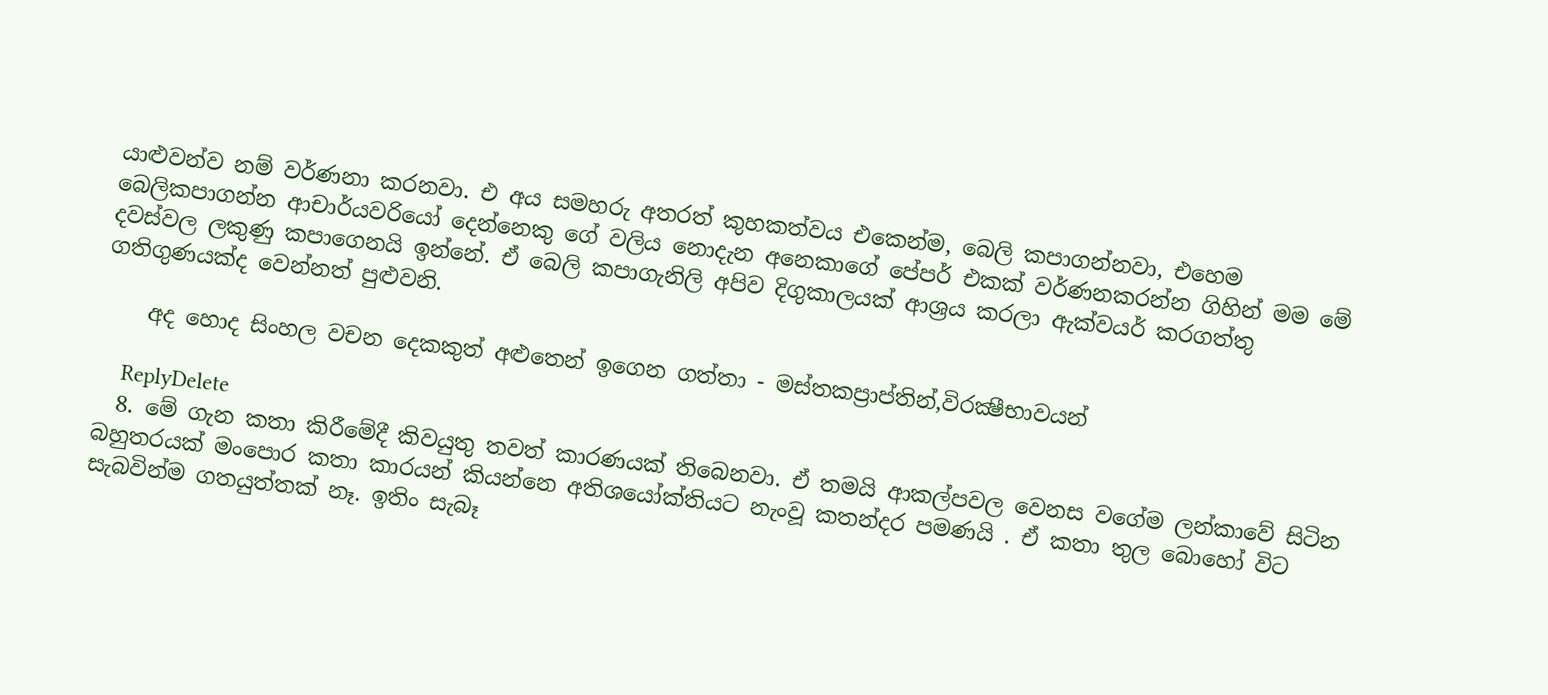යාළුවන්ව නම් වර්ණනා කරනවා. එ අය සමහරු අතරත් කුහකත්වය එකෙන්ම, බෙලි කපාගන්නවා, එහෙම බෙලිකපාගන්න ආචාර්යවරියෝ දෙන්නෙකු ගේ වලිය නොදැන අනෙකාගේ පේපර් එකක් වර්ණනකරන්න ගිහින් මම මේ දවස්වල ලකුණු කපාගෙනයි ඉන්නේ. ඒ බෙලි කපාගැනිලි අපිව දිගුකාලයක් ආශ්‍රය කරලා ඇක්වයර් කරගත්තු ගතිගුණයක්ද වෙන්නත් පුළුවනි.

    අද හොද සිංහල වචන දෙකකුත් අළුතෙන් ඉගෙන ගත්තා - මස්තකප්‍රාප්තින්,විරක්‍ෂීභාවයන්

    ReplyDelete
  8. මේ ගැන කතා කිරීමේදී කිවයුතු තවත් කාරණයක් තිබෙනවා. ඒ තමයි ආකල්පවල වෙනස වගේම ලන්කාවේ සිටින බහුතරයක් මංපොර කතා කාරයන් කියන්නෙ අතිශයෝක්තියට නැංවූ කතන්දර පමණයි . ඒ කතා තුල බොහෝ විට සැබවින්ම ගතයුත්තක් නෑ. ඉතිං සැබෑ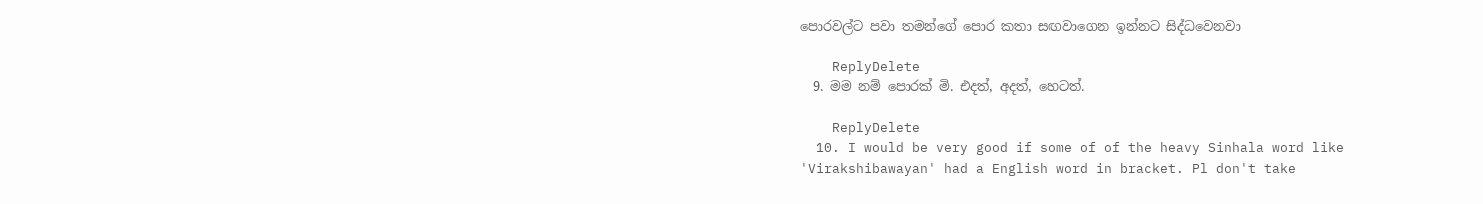පොරවල්ට පවා තමන්ගේ පොර කතා සඟවාගෙන ඉන්නට සිද්ධවෙනවා

    ReplyDelete
  9. මම නම් පොරක් මි. එදත්, අදත්, හෙටත්.

    ReplyDelete
  10. I would be very good if some of of the heavy Sinhala word like 'Virakshibawayan' had a English word in bracket. Pl don't take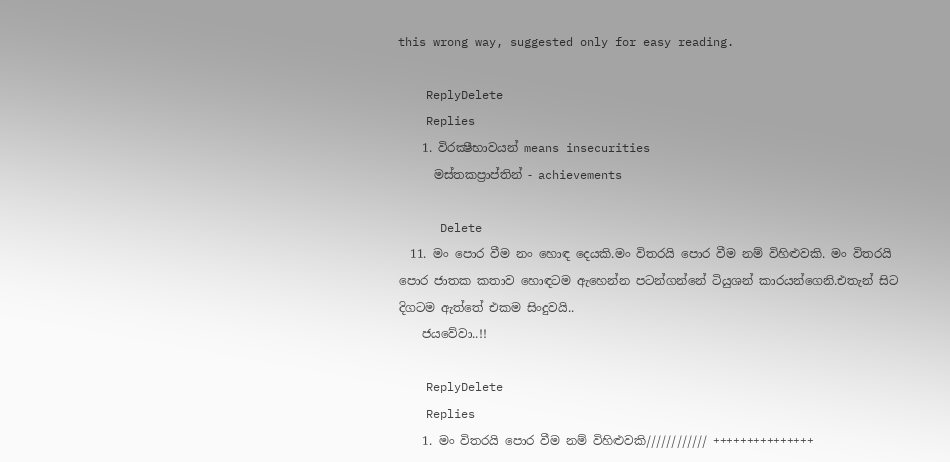this wrong way, suggested only for easy reading.

    ReplyDelete
    Replies
    1. විරක්‍ෂීභාවයන් means insecurities
      මස්තකප්‍රාප්තින් - achievements

      Delete
  11. මං පොර වීම නං හොඳ දෙයකි.මං විතරයි පොර වීම නම් විහිළුවකි. මං විතරයි පොර ජාතක කතාව හොඳටම ඇහෙන්න පටන්ගන්නේ ටියුශන් කාරයන්ගෙනි.එතැන් සිට දිගටම ඇත්තේ එකම සිංදුවයි..
    ජයවේවා..!!

    ReplyDelete
    Replies
    1. මං විතරයි පොර වීම නම් විහිළුවකි//////////// +++++++++++++++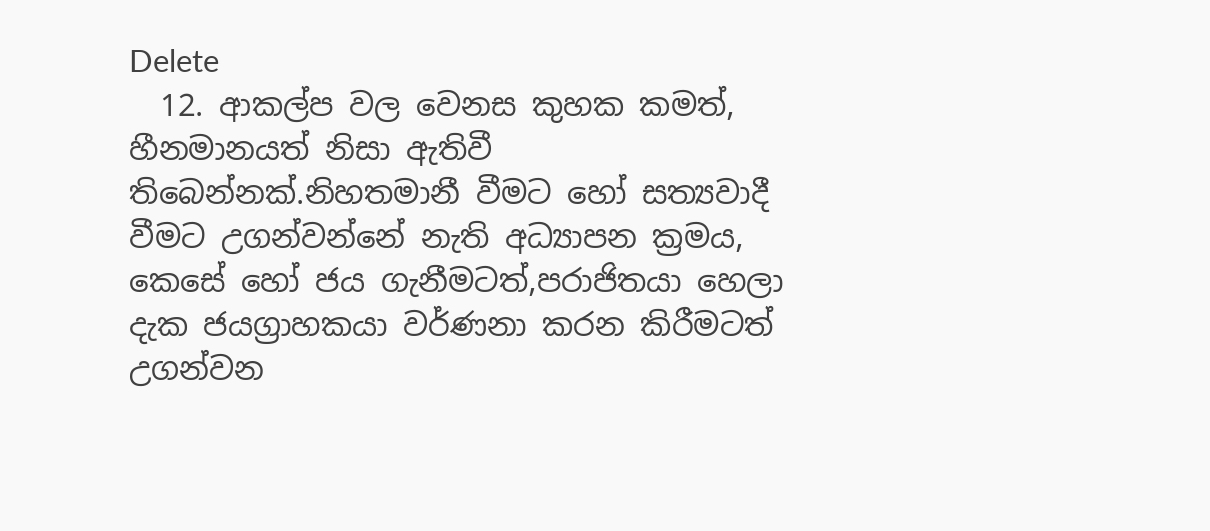Delete
  12. ආකල්ප වල වෙනස කුහක කමත්, හීනමානයත් නිසා ඇතිවී තිබෙන්නක්.නිහතමානී වීමට හෝ සත්‍යවාදී වීමට උගන්වන්නේ නැති අධ්‍යාපන ක්‍රමය, කෙසේ හෝ ජය ගැනීමටත්,පරාජිතයා හෙලා දැක ජයග්‍රාහකයා වර්ණනා කරන කිරීමටත් උගන්වන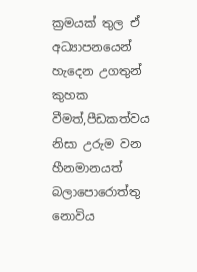ක්‍රමයක් තුල ඒ අධ්‍යාපනයෙන් හැදෙන උගතුන් කුහක වීමත්,පීඩකත්වය නිසා උරුම වන හීනමානයත් බලාපොරොත්තු නොවිය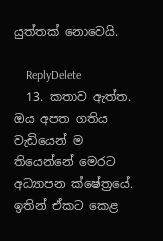යුත්තක් නොවෙයි.

    ReplyDelete
  13. කතාව ඇත්ත. ඔය අපත ගතිය වැඩියෙන් ම තියෙන්නේ මෙරට අධ්‍යාපන ක්ෂේත්‍රයේ. ඉතින් ඒකට කෙළ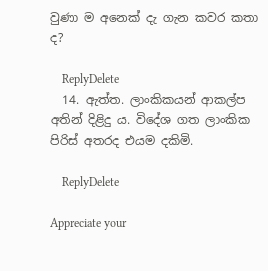වුණා ම අනෙක් දැ ගැන කවර කතා ද?

    ReplyDelete
  14. ඇත්ත. ලාංකිකයන් ආකල්ප අතින් දිළිදු ය. විදේශ ගත ලාංකික පිරිස් අතරද එයම දකිමි.

    ReplyDelete

Appreciate your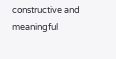constructive and meaningful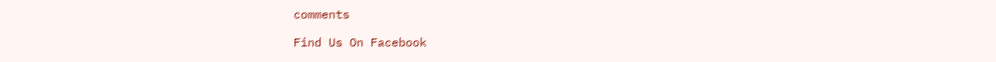comments

Find Us On Facebook